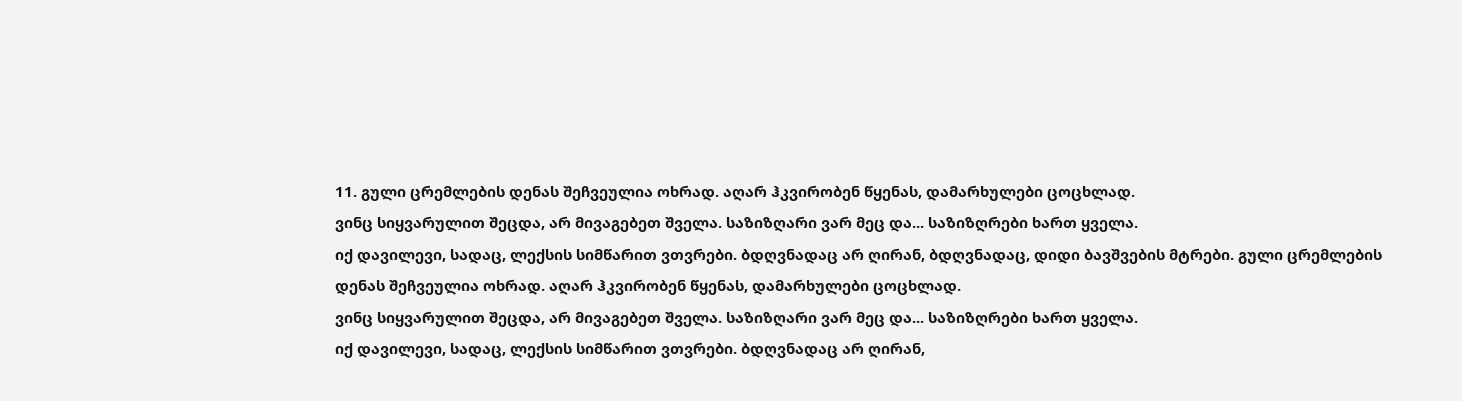11. გული ცრემლების დენას შეჩვეულია ოხრად. აღარ ჰკვირობენ წყენას, დამარხულები ცოცხლად.
ვინც სიყვარულით შეცდა, არ მივაგებეთ შველა. საზიზღარი ვარ მეც და... საზიზღრები ხართ ყველა.
იქ დავილევი, სადაც, ლექსის სიმწარით ვთვრები. ბდღვნადაც არ ღირან, ბდღვნადაც, დიდი ბავშვების მტრები. გული ცრემლების დენას შეჩვეულია ოხრად. აღარ ჰკვირობენ წყენას, დამარხულები ცოცხლად.
ვინც სიყვარულით შეცდა, არ მივაგებეთ შველა. საზიზღარი ვარ მეც და... საზიზღრები ხართ ყველა.
იქ დავილევი, სადაც, ლექსის სიმწარით ვთვრები. ბდღვნადაც არ ღირან,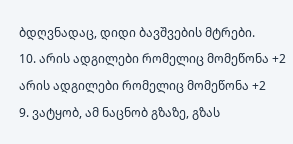ბდღვნადაც, დიდი ბავშვების მტრები.
10. არის ადგილები რომელიც მომეწონა +2 არის ადგილები რომელიც მომეწონა +2
9. ვატყობ, ამ ნაცნობ გზაზე, გზას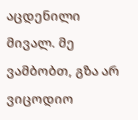აცდენილი მივალ. მე ვამბობთ, გზა არ ვიცოდიო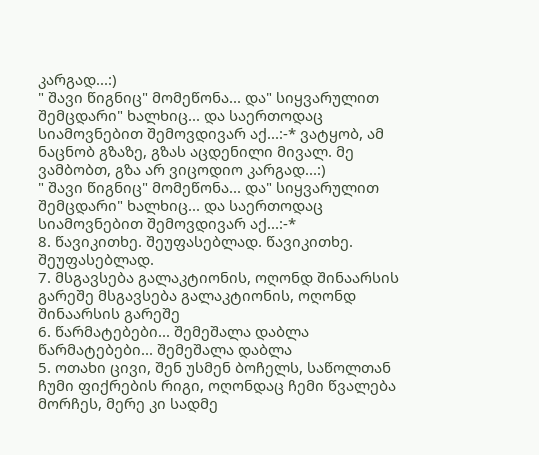კარგად...:)
" შავი წიგნიც" მომეწონა... და" სიყვარულით შემცდარი" ხალხიც... და საერთოდაც სიამოვნებით შემოვდივარ აქ...:-* ვატყობ, ამ ნაცნობ გზაზე, გზას აცდენილი მივალ. მე ვამბობთ, გზა არ ვიცოდიო კარგად...:)
" შავი წიგნიც" მომეწონა... და" სიყვარულით შემცდარი" ხალხიც... და საერთოდაც სიამოვნებით შემოვდივარ აქ...:-*
8. წავიკითხე. შეუფასებლად. წავიკითხე. შეუფასებლად.
7. მსგავსება გალაკტიონის, ოღონდ შინაარსის გარეშე მსგავსება გალაკტიონის, ოღონდ შინაარსის გარეშე
6. წარმატებები... შემეშალა დაბლა წარმატებები... შემეშალა დაბლა
5. ოთახი ცივი, შენ უსმენ ბოჩელს, საწოლთან ჩუმი ფიქრების რიგი, ოღონდაც ჩემი წვალება მორჩეს, მერე კი სადმე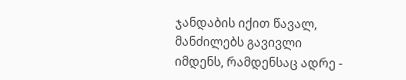ჯანდაბის იქით წავალ, მანძილებს გავივლი იმდენს, რამდენსაც ადრე -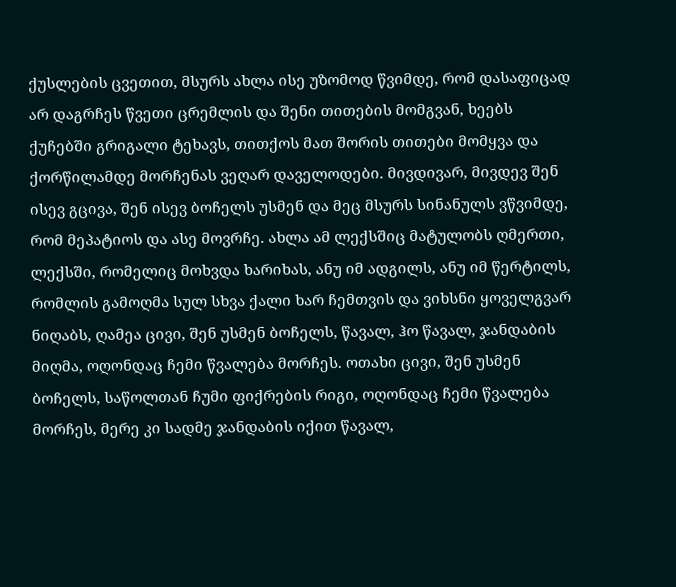ქუსლების ცვეთით, მსურს ახლა ისე უზომოდ წვიმდე, რომ დასაფიცად არ დაგრჩეს წვეთი ცრემლის და შენი თითების მომგვან, ხეებს ქუჩებში გრიგალი ტეხავს, თითქოს მათ შორის თითები მომყვა და ქორწილამდე მორჩენას ვეღარ დაველოდები. მივდივარ, მივდევ შენ ისევ გცივა, შენ ისევ ბოჩელს უსმენ და მეც მსურს სინანულს ვწვიმდე, რომ მეპატიოს და ასე მოვრჩე. ახლა ამ ლექსშიც მატულობს ღმერთი, ლექსში, რომელიც მოხვდა ხარიხას, ანუ იმ ადგილს, ანუ იმ წერტილს, რომლის გამოღმა სულ სხვა ქალი ხარ ჩემთვის და ვიხსნი ყოველგვარ ნიღაბს, ღამეა ცივი, შენ უსმენ ბოჩელს, წავალ, ჰო წავალ, ჯანდაბის მიღმა, ოღონდაც ჩემი წვალება მორჩეს. ოთახი ცივი, შენ უსმენ ბოჩელს, საწოლთან ჩუმი ფიქრების რიგი, ოღონდაც ჩემი წვალება მორჩეს, მერე კი სადმე ჯანდაბის იქით წავალ,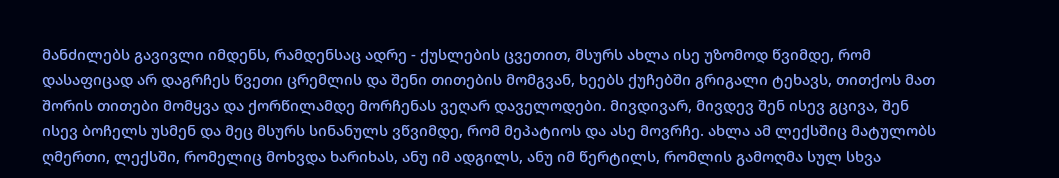მანძილებს გავივლი იმდენს, რამდენსაც ადრე - ქუსლების ცვეთით, მსურს ახლა ისე უზომოდ წვიმდე, რომ დასაფიცად არ დაგრჩეს წვეთი ცრემლის და შენი თითების მომგვან, ხეებს ქუჩებში გრიგალი ტეხავს, თითქოს მათ შორის თითები მომყვა და ქორწილამდე მორჩენას ვეღარ დაველოდები. მივდივარ, მივდევ შენ ისევ გცივა, შენ ისევ ბოჩელს უსმენ და მეც მსურს სინანულს ვწვიმდე, რომ მეპატიოს და ასე მოვრჩე. ახლა ამ ლექსშიც მატულობს ღმერთი, ლექსში, რომელიც მოხვდა ხარიხას, ანუ იმ ადგილს, ანუ იმ წერტილს, რომლის გამოღმა სულ სხვა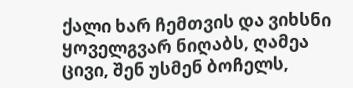ქალი ხარ ჩემთვის და ვიხსნი ყოველგვარ ნიღაბს, ღამეა ცივი, შენ უსმენ ბოჩელს,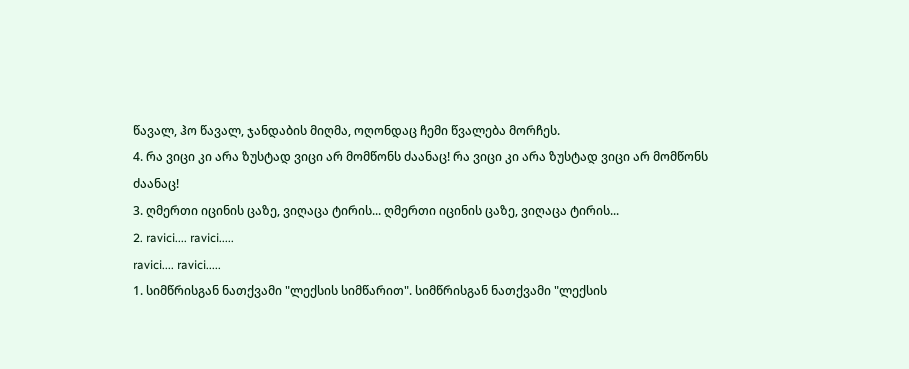წავალ, ჰო წავალ, ჯანდაბის მიღმა, ოღონდაც ჩემი წვალება მორჩეს.
4. რა ვიცი კი არა ზუსტად ვიცი არ მომწონს ძაანაც! რა ვიცი კი არა ზუსტად ვიცი არ მომწონს ძაანაც!
3. ღმერთი იცინის ცაზე, ვიღაცა ტირის... ღმერთი იცინის ცაზე, ვიღაცა ტირის...
2. ravici.... ravici.....
ravici.... ravici.....
1. სიმწრისგან ნათქვამი "ლექსის სიმწარით". სიმწრისგან ნათქვამი "ლექსის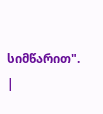სიმწარით".
|